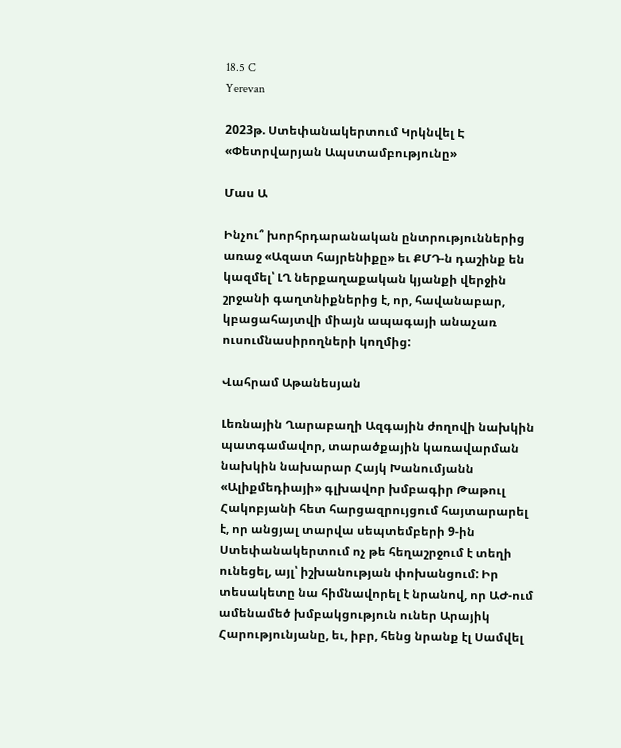18.5 C
Yerevan

2023թ. Ստեփանակերտում Կրկնվել Է «Փետրվարյան Ապստամբությունը»

Մաս Ա

Ինչու՞ խորհրդարանական ընտրություններից առաջ «Ազատ հայրենիքը» եւ ՔՄԴ‑ն դաշինք են կազմել՝ ԼՂ ներքաղաքական կյանքի վերջին շրջանի գաղտնիքներից է, որ, հավանաբար, կբացահայտվի միայն ապագայի անաչառ ուսումնասիրողների կողմից:

Վահրամ Աթանեսյան

Լեռնային Ղարաբաղի Ազգային ժողովի նախկին պատգամավոր, տարածքային կառավարման նախկին նախարար Հայկ Խանումյանն «Ալիքմեդիայի» գլխավոր խմբագիր Թաթուլ Հակոբյանի հետ հարցազրույցում հայտարարել է, որ անցյալ տարվա սեպտեմբերի 9‑ին Ստեփանակերտում ոչ թե հեղաշրջում է տեղի ունեցել, այլ՝ իշխանության փոխանցում: Իր տեսակետը նա հիմնավորել է նրանով, որ ԱԺ-ում ամենամեծ խմբակցություն ուներ Արայիկ Հարությունյանը, եւ, իբր, հենց նրանք էլ Սամվել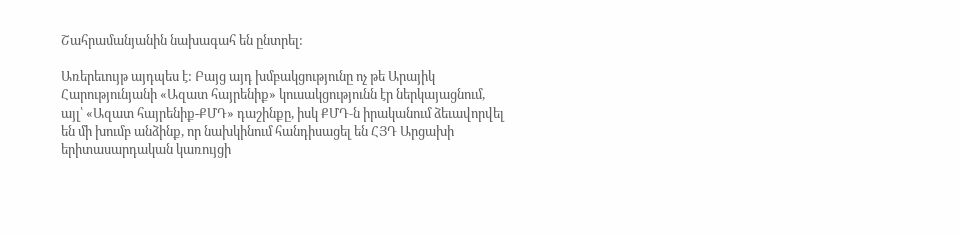Շահրամանյանին նախագահ են ընտրել:

Առերեւույթ այդպես է: Բայց այդ խմբակցությունը ոչ թե Արայիկ Հարությունյանի «Ազատ հայրենիք» կուսակցությունն էր ներկայացնում, այլ՝ «Ազատ հայրենիք-ՔՄԴ» դաշինքը, իսկ ՔՄԴ‑ն իրականում ձեւավորվել են մի խումբ անձինք, որ նախկինում հանդիսացել են ՀՅԴ Արցախի երիտասարդական կառույցի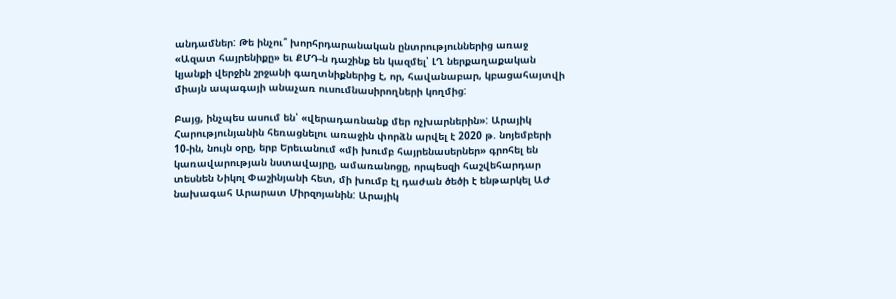անդամներ: Թե ինչու՞ խորհրդարանական ընտրություններից առաջ «Ազատ հայրենիքը» եւ ՔՄԴ‑ն դաշինք են կազմել՝ ԼՂ ներքաղաքական կյանքի վերջին շրջանի գաղտնիքներից է, որ, հավանաբար, կբացահայտվի միայն ապագայի անաչառ ուսումնասիրողների կողմից:

Բայց, ինչպես ասում են՝ «վերադառնանք մեր ոչխարներին»: Արայիկ Հարությունյանին հեռացնելու առաջին փորձն արվել է 2020 թ. նոյեմբերի 10-ին, նույն օրը, երբ Երեւանում «մի խումբ հայրենասերներ» գրոհել են կառավարության նստավայրը, ամառանոցը, որպեսզի հաշվեհարդար տեսնեն Նիկոլ Փաշինյանի հետ, մի խումբ էլ դաժան ծեծի է ենթարկել ԱԺ նախագահ Արարատ Միրզոյանին: Արայիկ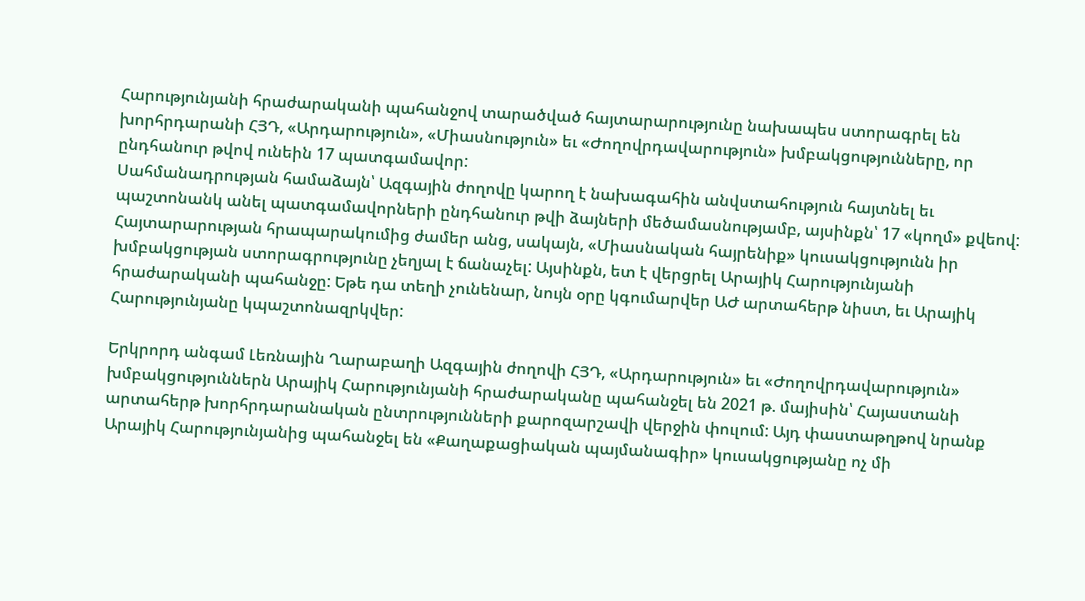Հարությունյանի հրաժարականի պահանջով տարածված հայտարարությունը նախապես ստորագրել են խորհրդարանի ՀՅԴ, «Արդարություն», «Միասնություն» եւ «Ժողովրդավարություն» խմբակցությունները, որ ընդհանուր թվով ունեին 17 պատգամավոր:
Սահմանադրության համաձայն՝ Ազգային ժողովը կարող է նախագահին անվստահություն հայտնել եւ պաշտոնանկ անել պատգամավորների ընդհանուր թվի ձայների մեծամասնությամբ, այսինքն՝ 17 «կողմ» քվեով: Հայտարարության հրապարակումից ժամեր անց, սակայն, «Միասնական հայրենիք» կուսակցությունն իր խմբակցության ստորագրությունը չեղյալ է ճանաչել: Այսինքն, ետ է վերցրել Արայիկ Հարությունյանի հրաժարականի պահանջը: Եթե դա տեղի չունենար, նույն օրը կգումարվեր ԱԺ արտահերթ նիստ, եւ Արայիկ Հարությունյանը կպաշտոնազրկվեր:

Երկրորդ անգամ Լեռնային Ղարաբաղի Ազգային ժողովի ՀՅԴ, «Արդարություն» եւ «Ժողովրդավարություն» խմբակցություններն Արայիկ Հարությունյանի հրաժարականը պահանջել են 2021 թ. մայիսին՝ Հայաստանի արտահերթ խորհրդարանական ընտրությունների քարոզարշավի վերջին փուլում: Այդ փաստաթղթով նրանք Արայիկ Հարությունյանից պահանջել են «Քաղաքացիական պայմանագիր» կուսակցությանը ոչ մի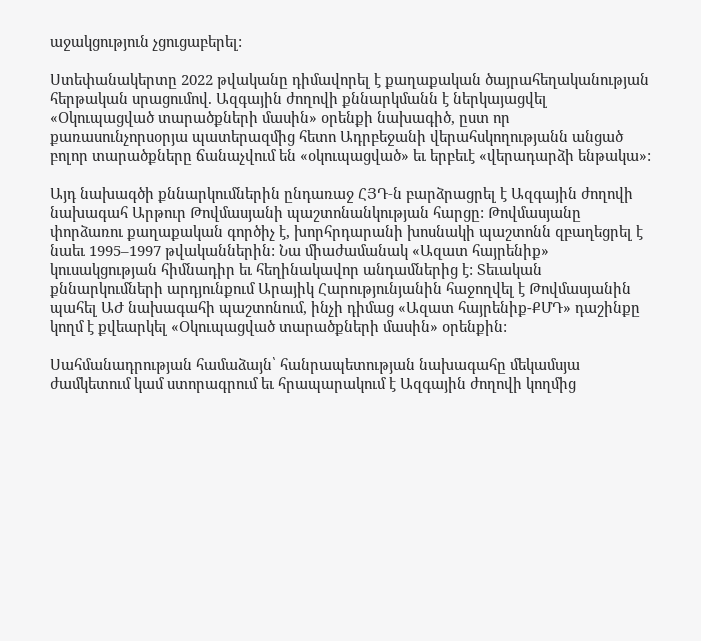աջակցություն չցուցաբերել:

Ստեփանակերտը 2022 թվականը դիմավորել է քաղաքական ծայրահեղականության հերթական սրացումով. Ազգային ժողովի քննարկմանն է ներկայացվել «Օկուպացված տարածքների մասին» օրենքի նախագիծ, ըստ որ քառասունչորսօրյա պատերազմից հետո Ադրբեջանի վերահսկողությանն անցած բոլոր տարածքները ճանաչվում են «օկուպացված» եւ երբեւէ «վերադարձի ենթակա»:

Այդ նախագծի քննարկումներին ընդառաջ ՀՅԴ‑ն բարձրացրել է Ազգային ժողովի նախագահ Արթուր Թովմասյանի պաշտոնանկության հարցը: Թովմասյանը փորձառու քաղաքական գործիչ է, խորհրդարանի խոսնակի պաշտոնն զբաղեցրել է նաեւ 1995–1997 թվականներին: Նա միաժամանակ «Ազատ հայրենիք» կուսակցության հիմնադիր եւ հեղինակավոր անդամներից է: Տեւական քննարկումների արդյունքում Արայիկ Հարությունյանին հաջողվել է Թովմասյանին պահել ԱԺ նախագահի պաշտոնում, ինչի դիմաց «Ազատ հայրենիք-ՔՄԴ» դաշինքը կողմ է քվեարկել «Օկուպացված տարածքների մասին» օրենքին:

Սահմանադրության համաձայն՝ հանրապետության նախագահը մեկամսյա ժամկետում կամ ստորագրում եւ հրապարակում է Ազգային ժողովի կողմից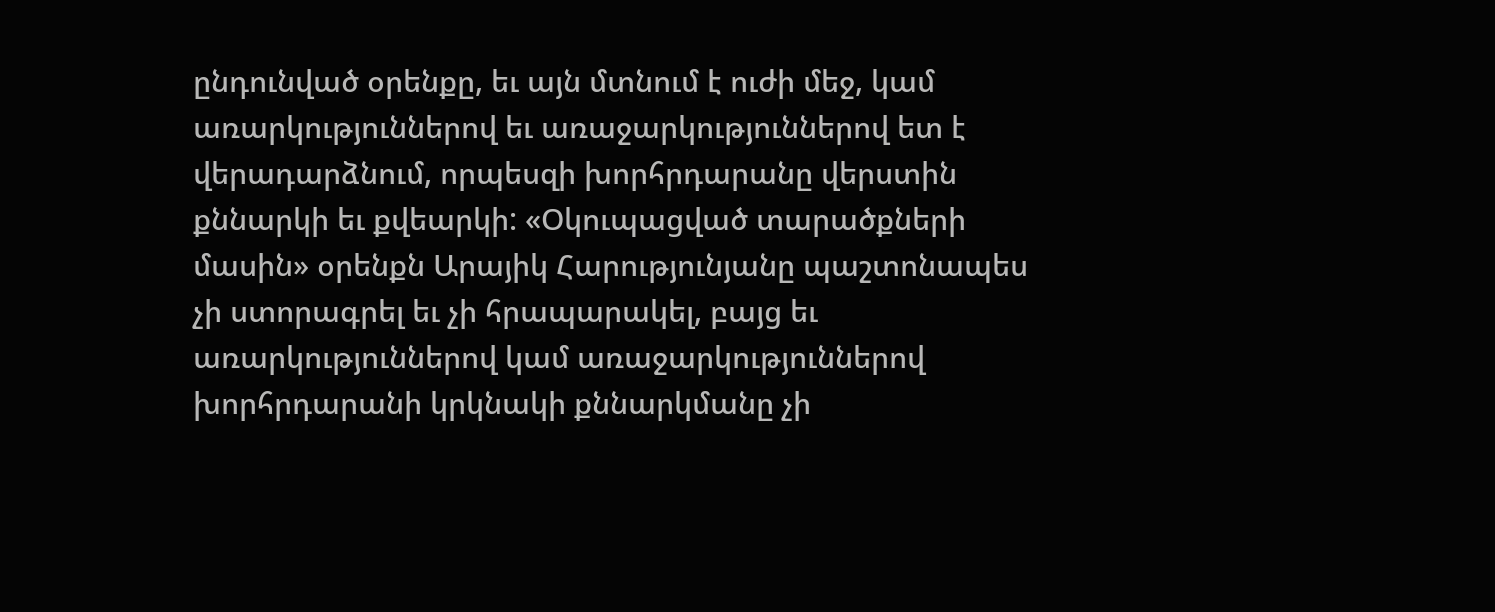ընդունված օրենքը, եւ այն մտնում է ուժի մեջ, կամ առարկություններով եւ առաջարկություններով ետ է վերադարձնում, որպեսզի խորհրդարանը վերստին քննարկի եւ քվեարկի: «Օկուպացված տարածքների մասին» օրենքն Արայիկ Հարությունյանը պաշտոնապես չի ստորագրել եւ չի հրապարակել, բայց եւ առարկություններով կամ առաջարկություններով խորհրդարանի կրկնակի քննարկմանը չի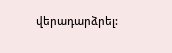վերադարձրել: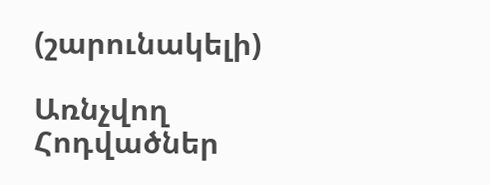(շարունակելի)

Առնչվող Հոդվածներ